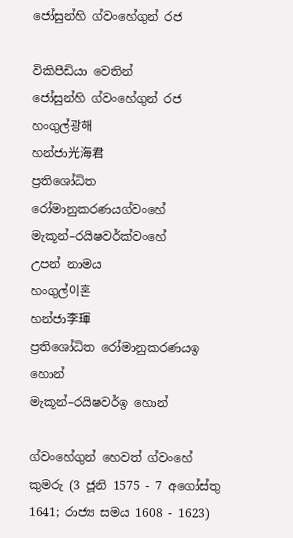ජෝසුන්හි ග්වංහේගුන් රජ

විකිපීඩියා වෙතින්
ජෝසුන්හි ග්වංහේගුන් රජ
හංගුල්광해
හන්ජා光海君
ප්‍රතිශෝධිත රෝමානුකරණයග්වංහේ
මැකූන්–රයිෂවර්ක්වංහේ
උපන් නාමය
හංගුල්이혼
හන්ජා李琿
ප්‍රතිශෝධිත රෝමානුකරණයඉ හොන්
මැකූන්–රයිෂවර්ඉ හොන්

ග්වංහේගුන් හෙවත් ග්වංහේ කුමරු (3 ජූනි 1575 - 7 අගෝස්තු 1641; රාජ්‍ය සමය 1608 - 1623)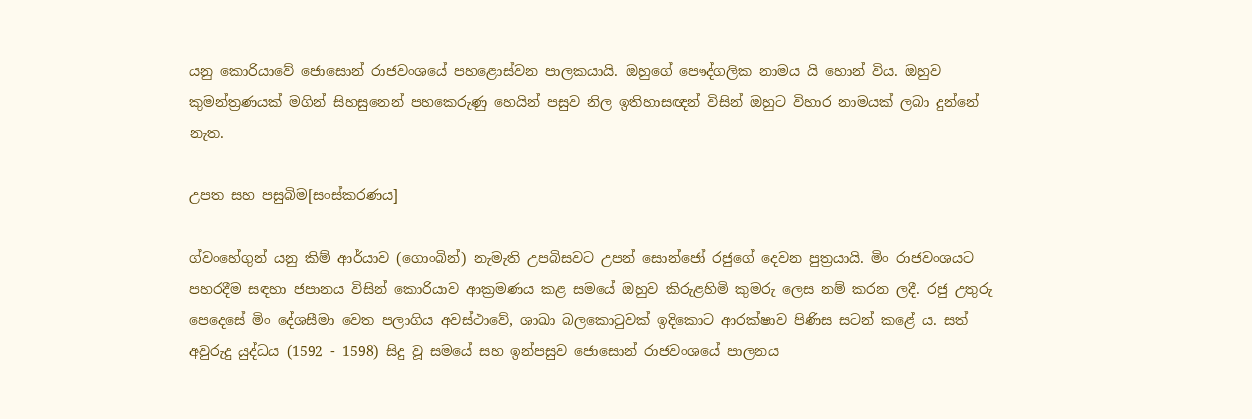යනු කොරියාවේ ජොසොන් රාජවංශයේ පහළොස්වන පාලකයායි‍. ඔහුගේ පෞද්ගලික නාමය යි හොන් විය. ඔහුව කුමන්ත්‍රණයක් මගින් සිහසුනෙන් පහකෙරුණු හෙයින් පසුව නිල ඉතිහාසඥන් විසින් ඔහුට විහාර නාමයක් ලබා දුන්නේ නැත.

උපත සහ පසුබිම[සංස්කරණය]

ග්වංහේගුන් යනු කිම් ආර්යාව (ගොංබින්) නැමැති උපබිසවට උපන් සොන්ජෝ රජුගේ දෙවන පුත්‍රයායි. මිං රාජවංශයට පහරදීම සඳහා ජපානය විසින් කොරියාව ආක්‍රමණය කළ සමයේ ඔහුව කිරුළහිමි කුමරු ලෙස නම් කරන ලදී. රජු උතුරු පෙදෙසේ මිං දේශසීමා වෙත පලාගිය අවස්ථාවේ, ශාඛා බලකොටුවක් ඉදිකොට ආරක්ෂාව පිණිස සටන් කළේ ය. සත් අවුරුදු යුද්ධය (1592 - 1598) සිදු වූ සමයේ සහ ඉන්පසුව ජොසොන් රාජවංශයේ පාලනය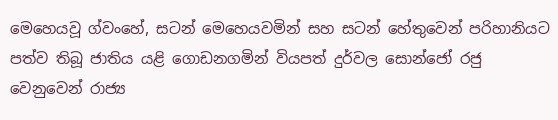මෙහෙයවූ ග්වංහේ, සටන් මෙහෙයවමින් සහ සටන් හේතුවෙන් පරිහානියට පත්ව තිබූ ජාතිය යළි ගොඩනගමින් වියපත් දුර්වල සොන්ජෝ රජු වෙනුවෙන් රාජ්‍ය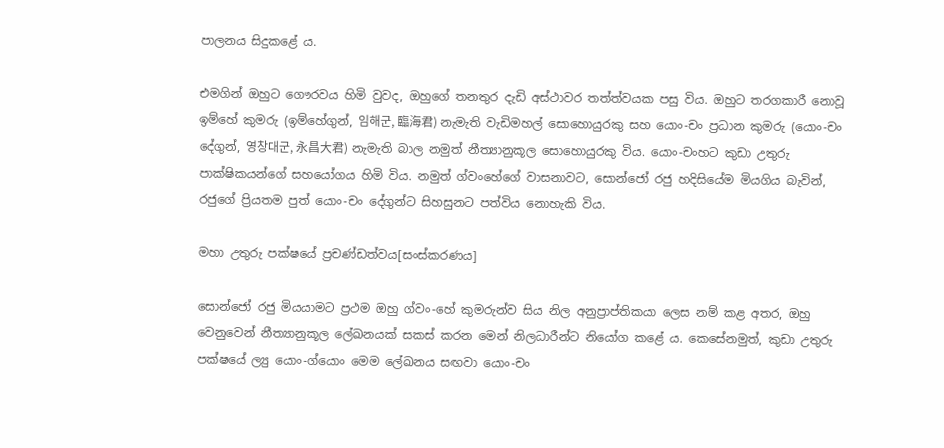පාලනය සිදුකළේ ය.

එමගින් ඔහුට ගෞරවය හිමි වුවද, ඔහුගේ තනතුර දැඩි අස්ථාවර තත්ත්වයක පසු විය. ඔහුට තරගකාරී නොවූ ඉම්හේ කුමරු (ඉම්හේගුන්, 임해군, 臨海君) නැමැති වැඩිමහල් සොහොයුරකු සහ යොං-චං ප්‍රධාන කුමරු (යොං-චං දේගුන්, 영창대군, 永昌大君) නැමැති බාල නමුත් නීත්‍යානුකූල සොහොයුරකු විය. යොං-චංහට කුඩා උතුරු පාක්ෂිකයන්ගේ සහයෝගය හිමි විය. නමුත් ග්වංහේගේ වාසනාවට, සොන්ජෝ රජු හදිසියේම මියගිය බැවින්, රජුගේ ප්‍රියතම පුත් යොං-චං දේගුන්ට සිහසුනට පත්විය නොහැකි විය.

මහා උතුරු පක්ෂයේ ප්‍රචණ්ඩත්වය[සංස්කරණය]

සොන්ජෝ රජු මියයාමට ප්‍රථම ඔහු ග්වං-හේ කුමරුන්ව සිය නිල අනුප්‍රාප්තිකයා ලෙස නම් කළ අතර, ඔහු වෙනුවෙන් නීත්‍යානුකූල ලේඛනයක් සකස් කරන මෙන් නිලධාරීන්ට නියෝග කළේ ය. කෙසේනමුත්, කුඩා උතුරු පක්ෂයේ ල්‍යු යොං-ග්යොං මෙම ලේඛනය සඟවා යොං-චං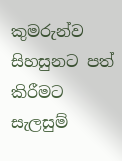කුමරුන්ව සිහසුනට පත් කිරීමට සැලසුම්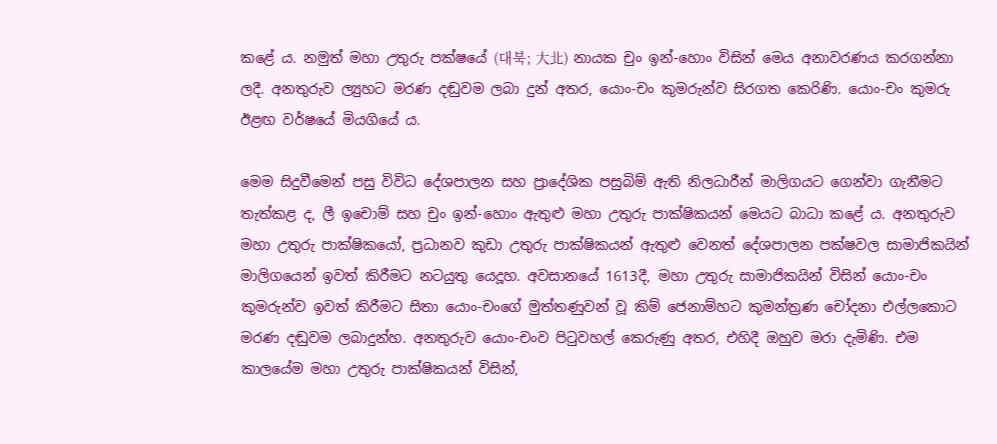කළේ ය. නමුත් මහා උතුරු පක්ෂයේ (대북; 大北) නායක චුං ඉන්-හොං විසින් මෙය අනාවරණය කරගන්නා ලදී. අනතුරුව ල්‍යුහට මරණ දඬුවම ලබා දුන් අතර, යොං-චං කුමරුන්ව සිරගත කෙරිණි. යොං-චං කුමරු ඊළඟ වර්ෂයේ මියගියේ ය.

මෙම සිදුවීමෙන් පසු විවිධ දේශපාලන සහ ප්‍රාදේශික පසුබිම් ඇති නිලධාරීන් මාලිගයට ගෙන්වා ගැනීමට තැත්කළ ද, ලී ඉචොම් සහ චුං ඉන්-හොං ඇතුළු මහා උතුරු පාක්ෂිකයන් මෙයට බාධා කළේ ය. අනතුරුව මහා උතුරු පාක්ෂිකයෝ, ප්‍රධානව කුඩා උතුරු පාක්ෂිකයන් ඇතුළු වෙනත් දේශපාලන පක්ෂවල සාමාජිකයින් මාලිගයෙන් ඉවත් කිරීමට නටයුතු යෙදූහ. අවසානයේ 1613දී, මහා උතුරු සාමාජිකයින් විසින් යොං-චං කුමරුන්ව ඉවත් කිරීමට සිතා යොං-චංගේ මුත්තණුවන් වූ කිම් ජෙනාම්හට කුමන්ත්‍රණ චෝදනා එල්ලකොට මරණ දඬුවම ලබාදුන්හ. අනතුරුව යොං-චංව පිටුවහල් කෙරුණු අතර, එහිදී ඔහුව මරා දැමිණි. එම කාලයේම මහා උතුරු පාක්ෂිකයන් විසින්,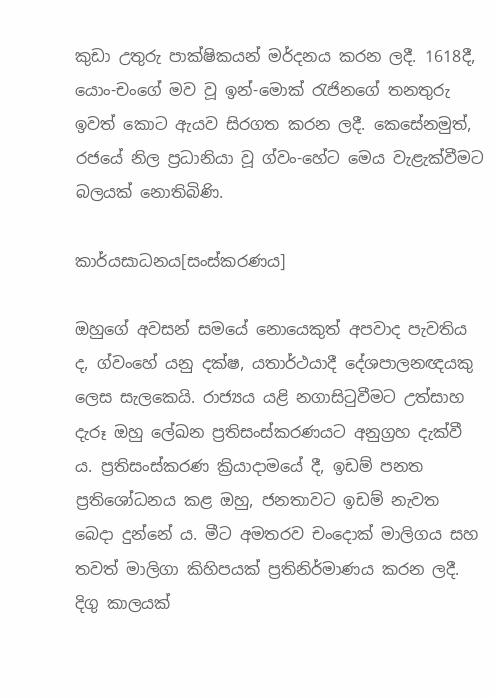කුඩා උතුරු පාක්ෂිකයන් මර්දනය කරන ලදී. 1618දී, යොං-චංගේ මව වූ ඉන්-මොක් රැජිනගේ තනතුරු ඉවත් කොට ඇයව සිරගත කරන ලදී. කෙසේනමුත්, රජයේ නිල ප්‍රධානියා වූ ග්වං-හේට මෙය වැළැක්වීමට බලයක් නොතිබිණි.

කාර්යසාධනය[සංස්කරණය]

ඔහුගේ අවසන් සමයේ නොයෙකුත් අපවාද පැවතිය ද, ග්වංහේ යනු දක්ෂ, යතාර්ථයාදී දේශපාලනඥයකු ලෙස සැලකෙයි. රාජ්‍යය යළි නගාසිටුවීමට උත්සාහ දැරූ ඔහු ලේඛන ප්‍රතිසංස්කරණයට අනුග්‍රහ දැක්වී ය. ප්‍රතිසංස්කරණ ක්‍රියාදාමයේ දී, ඉඩම් පනත ප්‍රතිශෝධනය කළ ඔහු, ජනතාවට ඉඩම් නැවත බෙදා දුන්නේ ය. මීට අමතරව චංදොක් මාලිගය සහ තවත් මාලිගා කිහිපයක් ප්‍රතිනිර්මාණය කරන ලදී. දිගු කාලයක්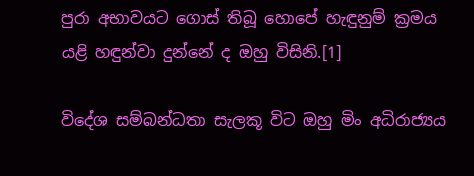පුරා අභාවයට ගොස් තිබූ හොපේ හැඳුනුම් ක්‍රමය යළි හඳුන්වා දුන්නේ ද ඔහු විසිනි.[1]

විදේශ සම්බන්ධතා සැලකූ විට ඔහු මිං අධිරාජ්‍යය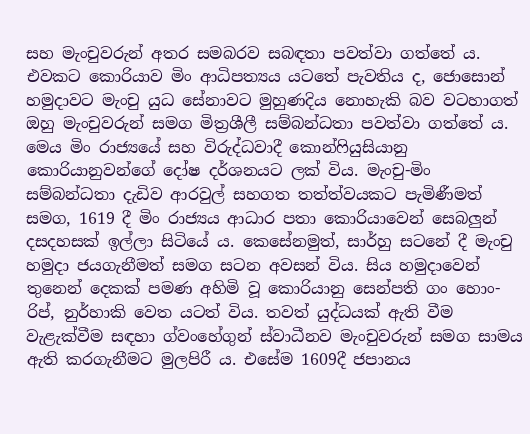සහ මැංචුවරුන් අතර සමබරව සබඳතා පවත්වා ගත්තේ ය. එවකට කොරියාව මිං ආධිපත්‍යය යටතේ පැවතිය ද, ජොසොන් හමුදාවට මැංචු යුධ සේනාවට මුහුණදිය නොහැකි බව වටහාගත් ඔහු මැංචුවරුන් සමග මිත්‍රශීලී සම්බන්ධතා පවත්වා ගත්තේ ය. මෙය මිං රාජ්‍යයේ සහ විරුද්ධවාදී කොන්ෆියුසියානු කොරියානුවන්ගේ දෝෂ දර්ශනයට ලක් විය. මැංචු-මිං සම්බන්ධතා දැඩිව ආරවුල් සහගත තත්ත්වයකට පැමිණීමත් සමග, 1619 දී මිං රාජ්‍යය ආධාර පතා කොරියාවෙන් සෙබලුන් දසදහසක් ඉල්ලා සිටියේ ය. කෙසේනමුත්, සාර්හු සටනේ දී මැංචු හමුදා ජයගැනීමත් සමග සටන අවසන් විය. සිය හමුදාවෙන් තුනෙන් දෙකක් පමණ අහිමි වූ කොරියානු සෙන්පති ගං හොං-රිප්, නුර්හාකි වෙත යටත් විය. තවත් යුද්ධයක් ඇති වීම වැළැක්වීම සඳහා ග්වංහේගුන් ස්වාධීනව මැංචුවරුන් සමග සාමය ඇති කරගැනීමට මුලපිරී ය. එසේම 1609දී ජපානය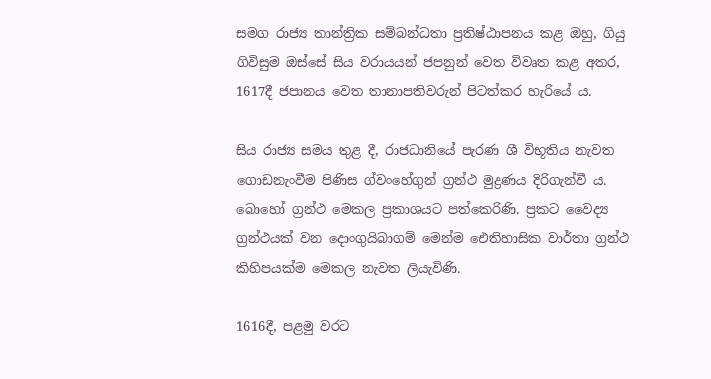සමග රාජ්‍ය තාන්ත්‍රික සම්බන්ධතා ප්‍රතිෂ්ඨාපනය කළ ඔහු, ගියු ගිවිසුම ඔස්සේ සිය වරායයන් ජපනුන් වෙත විවෘත කළ අතර, 1617දී ජපානය වෙත තානාපතිවරුන් පිටත්කර හැරියේ ය.

සිය රාජ්‍ය සමය තුළ දී, රාජධානියේ පැරණ ශී විභූතිය නැවත ගොඩනැංවීම පිණිස ග්වංහේගුන් ග්‍රන්ථ මුද්‍රණය දිරිගැන්වී ය. බොහෝ ග්‍රන්ථ මෙකල ප්‍රකාශයට පත්කෙරිණි. ප්‍රකට වෛද්‍ය ග්‍රන්ථයක් වන දොංගුයිබාගම් මෙන්ම ඓතිහාසික වාර්තා ග්‍රන්ථ කිහිපයක්ම මෙකල නැවත ලියැවිණි.

1616දී, පළමු වරට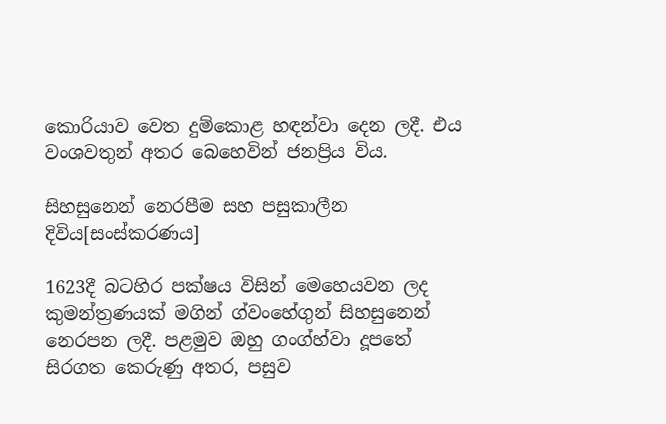කොරියාව වෙත දුම්කොළ හඳන්වා දෙන ලදී. එය වංශවතුන් අතර බෙහෙවින් ජනප්‍රිය විය.

සිහසුනෙන් නෙරපීම සහ පසුකාලීන දිවිය[සංස්කරණය]

1623දී බටහිර පක්ෂය විසින් මෙහෙයවන ලද කුමන්ත්‍රණයක් මගින් ග්වංහේගුන් සිහසුනෙන් නෙරපන ලදී. පළමුව ඔහු ගංග්හ්වා දූපතේ සිරගත කෙරුණු අතර, පසුව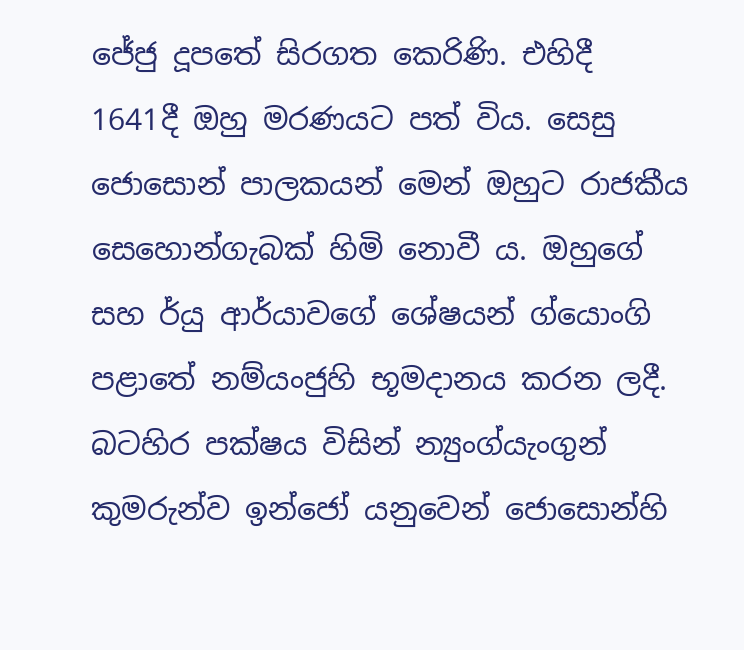ජේජු දූපතේ සිරගත කෙරිණි. එහිදී 1641දී ඔහු මරණයට පත් විය. සෙසු ජොසොන් පාලකයන් මෙන් ඔහුට රාජකීය සෙහොන්ගැබක් හිමි නොවී ය. ඔහුගේ සහ ර්යු ආර්යාවගේ ‍ශේෂයන් ග්යොංගි පළාතේ නම්යංජුහි භූමදානය කරන ලදී. බටහිර පක්ෂය විසින් ‍න්‍යුංග්යැංගුන් කුමරුන්ව ඉන්ජෝ යනුවෙන් ජොසොන්හි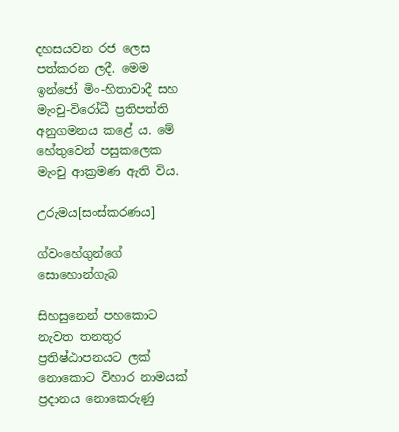දහසයවන රජ ලෙස පත්කරන ලදී. මෙම ඉන්ජෝ මිං-හිතාවාදී සහ මැංචු-විරෝධී ප්‍රතිපත්ති අනුගමනය කළේ ය. මේ හේතුවෙන් පසුකලෙක මැංචු ආක්‍රමණ ඇති විය.

උරුමය[සංස්කරණය]

ග්වංහේගුන්ගේ සොහොන්ගැබ

සිහසුනෙන් පහකොට නැවත තනතුර ප්‍රතිෂ්ඨාපනයට ලක් නොකොට විහාර නාමයක් ප්‍රදානය නොකෙරුණු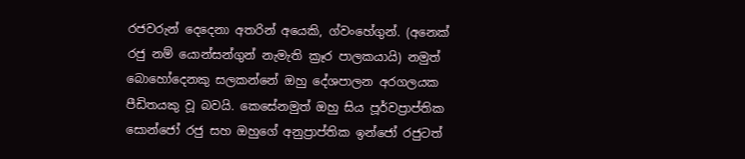රජවරුන් දෙදෙනා අතරින් අයෙකි, ග්වංහේගුන්. (අනෙක් රජු නම් යොන්සන්ගුන් නැමැති ක්‍රෑර පාලකයායි) නමුත් බොහෝදෙනකු සලකන්නේ ඔහු දේශපාලන අරගලයක පීඩිතයකු වූ බවයි. කෙසේනමුත් ඔහු සිය පූර්වප්‍රාප්තික සොන්ජෝ රජු සහ ඔහුගේ අනුප්‍රාප්තික ඉන්ජෝ රජුටත්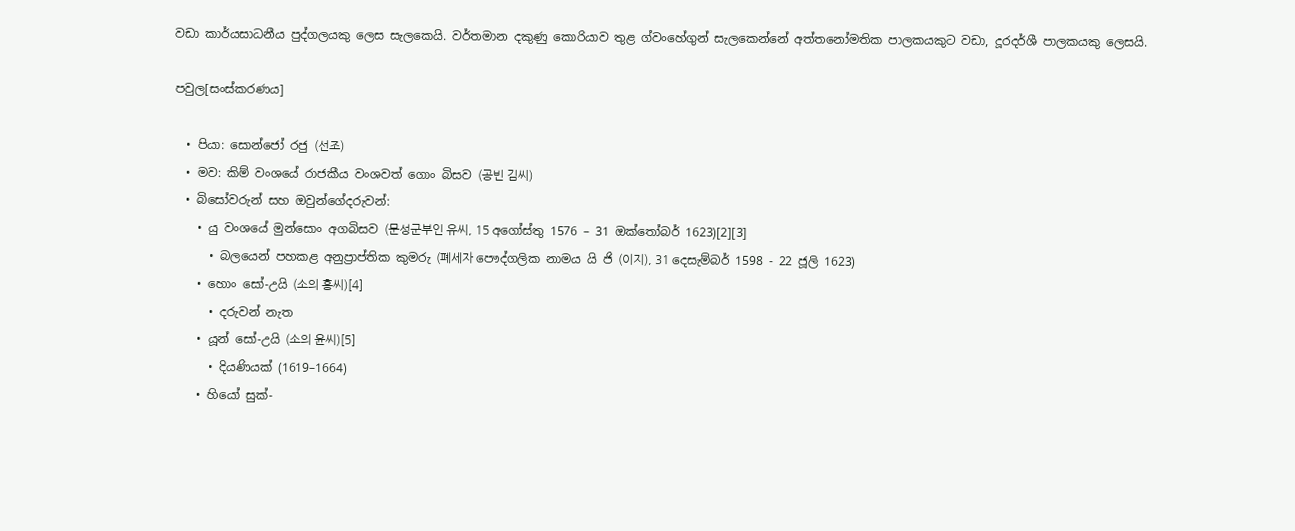වඩා කාර්යසාධනීය පුද්ගලයකු ලෙස සැලකෙයි. වර්තමාන දකුණු කොරියාව තුළ ග්වංහේගුන් සැලකෙන්නේ අත්තනෝමතික පාලකයකුට වඩා, දූරදර්ශී පාලකයකු ලෙසයි.

පවුල[සංස්කරණය]

  • පියා: සොන්ජෝ රජු (선조)
  • මව: කිම් වංශයේ රාජකීය වංශවත් ගොං බිසව (공빈 김씨)
  • බිසෝවරුන් සහ ඔවුන්ගේදරුවන්:
    • යු වංශයේ මුන්සොං අගබිසව (문성군부인 유씨, 15 අගෝස්තු 1576 – 31 ඔක්තෝබර් 1623)[2][3]
      • බලයෙන් පහකළ අනුප්‍රාප්තික කුමරු (폐세자 පෞද්ගලික නාමය යි ජි (이지), 31 දෙසැම්බර් 1598 - 22 ජූලි 1623)
    • හොං සෝ-උයි (소의 홍씨)[4]
      • දරුවන් නැත
    • යූන් සෝ-උයි (소의 윤씨)[5]
      • දියණියක් (1619–1664)
    • හියෝ සුක්-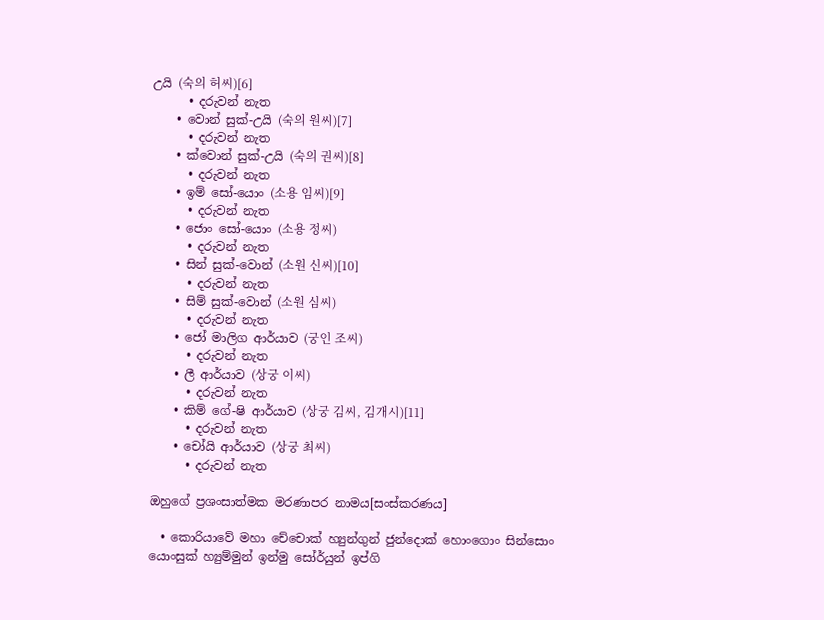උයි (숙의 허씨)[6]
      • දරුවන් නැත
    • වොන් සුක්-උයි (숙의 원씨)[7]
      • දරුවන් නැත
    • ක්වොන් සුක්-උයි (숙의 권씨)[8]
      • දරුවන් නැත
    • ඉම් සෝ-යොං (소용 임씨)[9]
      • දරුවන් නැත
    • ජොං සෝ-යොං (소용 정씨)
      • දරුවන් නැත
    • සින් සුක්-වොන් (소원 신씨)[10]
      • දරුවන් නැත
    • සිම් සුක්-වොන් (소원 심씨)
      • දරුවන් නැත
    • ජෝ මාලිග ආර්යාව (궁인 조씨)
      • දරුවන් නැත
    • ලී ආර්යාව (상궁 이씨)
      • දරුවන් නැත
    • කිම් ගේ-ෂි ආර්යාව (상궁 김씨, 김개시)[11]
      • දරුවන් නැත
    • චෝයි ආර්යාව (상궁 최씨)
      • දරුවන් නැත

ඔහුගේ ප්‍රශංසාත්මක මරණාපර නාමය[සංස්කරණය]

  • කොරියාවේ මහා චේචොක් හ්‍යුන්ගුන් ජුන්දොක් හොංගොං සින්සොං යොංසුක් හ්‍යුම්මුන් ඉන්මු සෝර්යුන් ඉප්ගි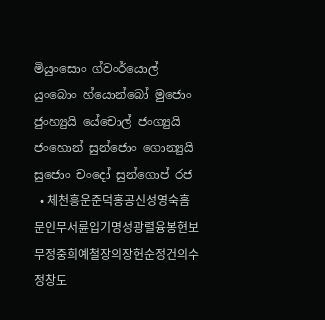මියුංසොං ග්වංර්යොල් යුංබොං හ්යොන්බෝ මුජොං ජුංහ්‍යුයි යේචොල් ජංග්‍යුයි ජංහොන් සුන්ජොං ගොන්‍යුයි සුජොං චංදෝ සුන්ගොප් රජ
  • 체천흥운준덕홍공신성영숙흠문인무서륜입기명성광렬융봉현보무정중희예철장의장헌순정건의수정창도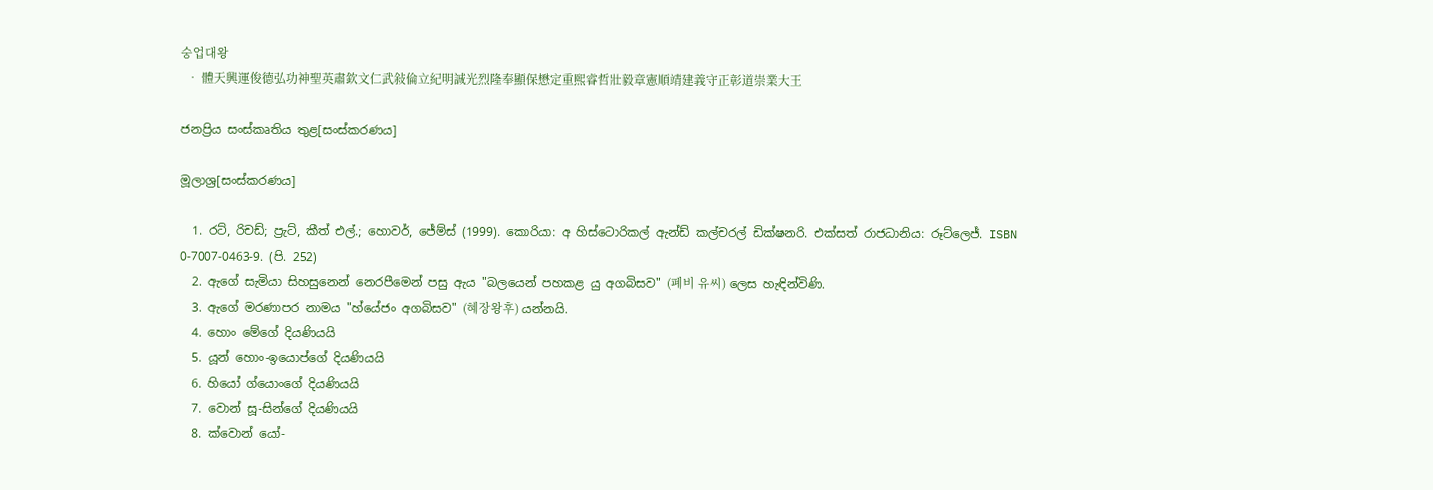숭업대왕
  • 體天興運俊德弘功神聖英肅欽文仁武敍倫立紀明誠光烈隆奉顯保懋定重熙睿哲壯毅章憲順靖建義守正彰道崇業大王

ජනප්‍රිය සංස්කෘතිය තුළ[සංස්කරණය]

මූලාශ්‍ර[සංස්කරණය]

  1. රට්, රිචඩ්; ප්‍රැට්, කීත් එල්.; හොවර්, ජේම්ස් (1999). කොරියා: අ හිස්ටොරිකල් ඇන්ඩ් කල්චරල් ඩික්ෂනරි. එක්සත් රාජධානිය: රූට්ලෙජ්. ISBN 0-7007-0463-9. (පි. 252)
  2. ඇගේ සැමියා සිහසුනෙන් නෙරපීමෙන් පසු ඇය "බලයෙන් පහකළ යු අගබිසව" (폐비 유씨) ලෙස හැඳින්විණි.
  3. ඇගේ මරණාපර නාමය "හ්යේජං අගබිසව" (혜장왕후) යන්නයි.
  4. හොං මේගේ දියණියයි
  5. යූන් හොං-ඉයොප්ගේ දියණියයි
  6. හියෝ ග්යොංගේ දියණියයි
  7. වොන් සූ-සින්ගේ දියණියයි
  8. ක්වොන් යෝ-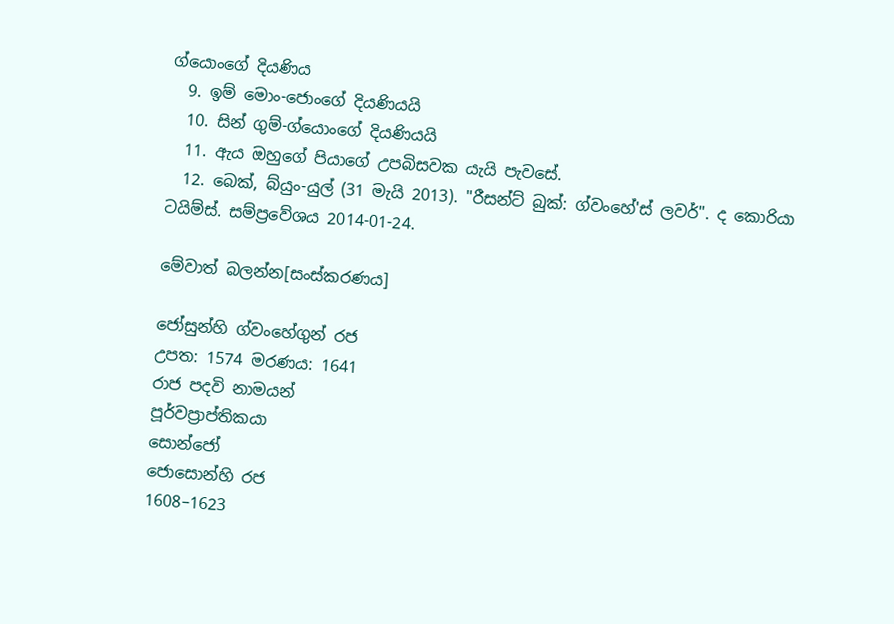ග්යොංගේ දියණිය
  9. ඉම් මොං-ජොංගේ දියණියයි
  10. සින් ගුම්-ග්යොංගේ දියණියයි
  11. ඇය ඔහුගේ පියාගේ උපබිසවක යැයි පැවසේ.
  12. බෙක්, බ්යුං-යුල් (31 මැයි 2013). "රීසන්ට් බුක්: ග්වංහේ'ස් ලවර්". ද කොරියා ටයිම්ස්. සම්ප්‍රවේශය 2014-01-24.

මේවාත් බලන්න[සංස්කරණය]

ජෝසුන්හි ග්වංහේගුන් රජ
උපත: 1574 මරණය: 1641
රාජ පදවි නාමයන්
පූර්වප්‍රාප්තිකයා
සොන්ජෝ
ජොසොන්හි රජ
1608–1623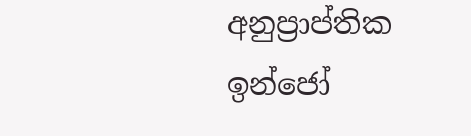අනුප්‍රාප්තික
ඉන්ජෝ